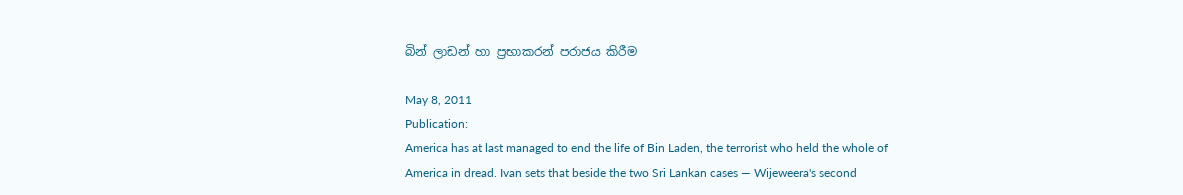බින් ලාඩන් හා ප්‍රභාකරන් පරාජය කිරීම

May 8, 2011
Publication:
America has at last managed to end the life of Bin Laden, the terrorist who held the whole of America in dread. Ivan sets that beside the two Sri Lankan cases — Wijeweera's second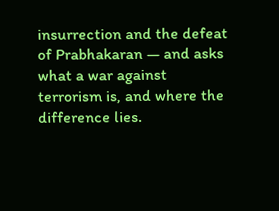insurrection and the defeat of Prabhakaran — and asks what a war against terrorism is, and where the difference lies.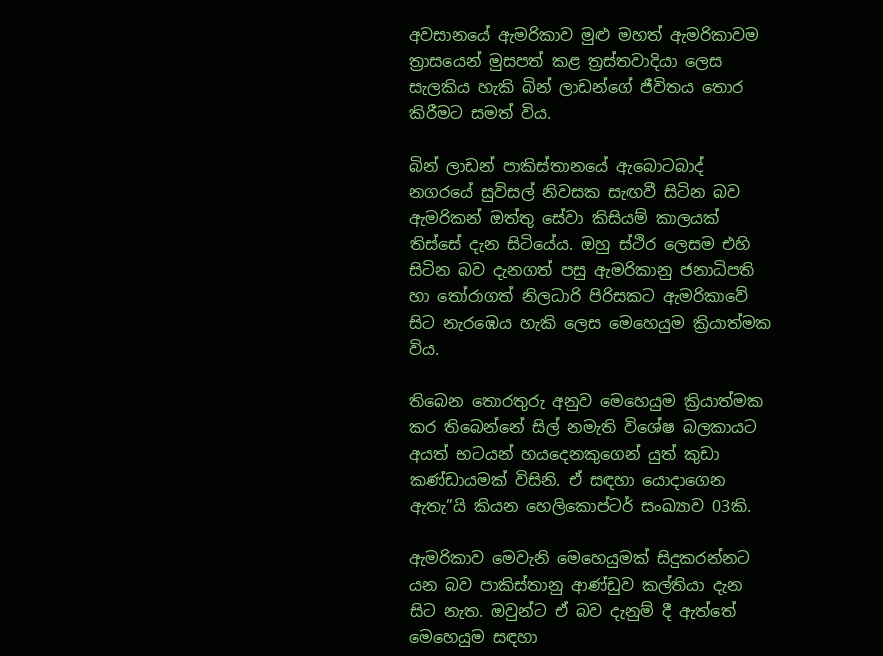අවසානයේ ඇමරිකාව මුළු මහත් ඇමරිකාවම ත්‍රාසයෙන් මුසපත් කළ ත්‍රස්තවාදියා ලෙස සැලකිය හැකි බින් ලාඩන්ගේ ජීවිතය තොර කිරීමට සමත් විය.

බින් ලාඩන් පාකිස්තානයේ ඇබොටබාද් නගරයේ සුවිසල් නිවසක සැඟවී සිටින බව ඇමරිකන් ඔත්තු සේවා කිසියම් කාලයක් තිස්සේ දැන සිටියේය. ඔහු ස්ථිර ලෙසම එහි සිටින බව දැනගත් පසු ඇමරිකානු ජනාධිපති හා තෝරාගත් නිලධාරි පිරිසකට ඇමරිකාවේ සිට නැරඹෙය හැකි ලෙස මෙහෙයුම ක්‍රියාත්මක විය.

තිබෙන තොරතුරු අනුව මෙහෙයුම ක්‍රියාත්මක කර තිබෙන්නේ සිල් නමැති විශේෂ බලකායට අයත් භටයන් හයදෙනකුගෙන් යුත් කුඩා කණ්ඩායමක් විසිනි. ඒ සඳහා යොදාගෙන ඇතැ”යි කියන හෙලිකොප්ටර් සංඛ්‍යාව 03කි.

ඇමරිකාව මෙවැනි මෙහෙයුමක් සිදුකරන්නට යන බව පාකිස්තානු ආණ්ඩුව කල්තියා දැන සිට නැත. ඔවුන්ට ඒ බව දැනුම් දී ඇත්තේ මෙහෙයුම සඳහා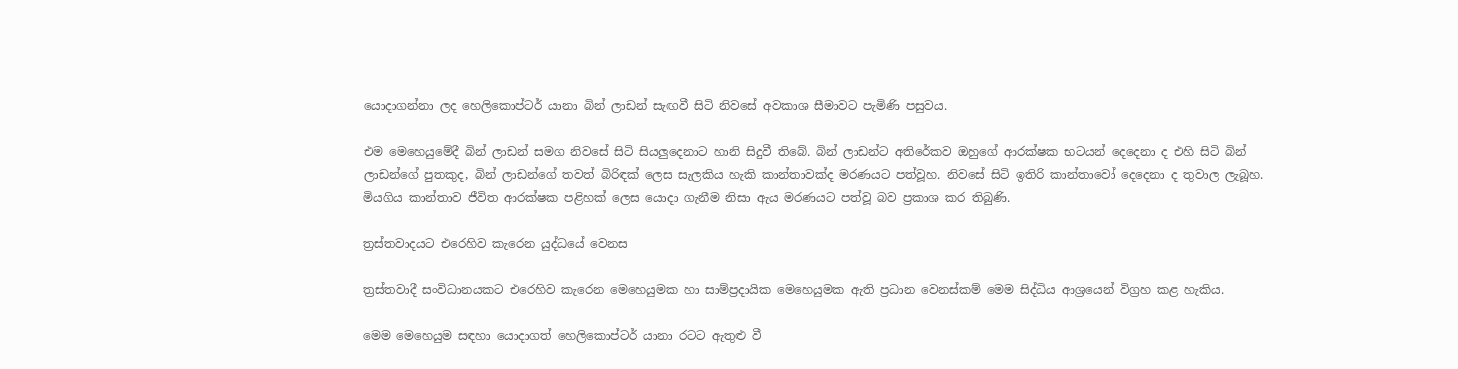යොදාගන්නා ලද හෙලිකොප්ටර් යානා බින් ලාඩන් සැඟවී සිටි නිවසේ අවකාශ සීමාවට පැමිණි පසුවය.

එම මෙහෙයුමේදී බින් ලාඩන් සමග නිවසේ සිටි සියලුදෙනාට හානි සිදුවී තිබේ. බින් ලාඩන්ට අතිරේකව ඔහුගේ ආරක්ෂක භටයන් දෙදෙනා ද එහි සිටි බින් ලාඩන්ගේ පුතකුද, බින් ලාඩන්ගේ තවත් බිරිඳක් ලෙස සැලකිය හැකි කාන්තාවක්ද මරණයට පත්වූහ. නිවසේ සිටි ඉතිරි කාන්තාවෝ දෙදෙනා ද තුවාල ලැබූහ. මියගිය කාන්තාව ජීවිත ආරක්ෂක පළිහක් ලෙස යොදා ගැනීම නිසා ඇය මරණයට පත්වූ බව ප්‍රකාශ කර තිබුණි.

ත්‍රස්තවාදයට එරෙහිව කැරෙන යුද්ධයේ වෙනස

ත්‍රස්තවාදී සංවිධානයකට එරෙහිව කැරෙන මෙහෙයුමක හා සාම්ප්‍රදායික මෙහෙයුමක ඇති ප්‍රධාන වෙනස්කම් මෙම සිද්ධිය ආශ්‍රයෙන් විග්‍රහ කළ හැකිය.

මෙම මෙහෙයුම සඳහා යොදාගත් හෙලිකොප්ටර් යානා රටට ඇතුළු වී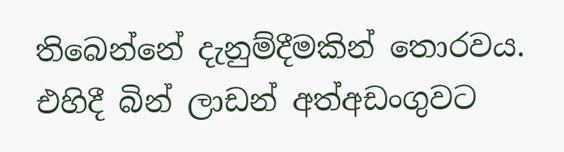තිබෙන්නේ දැනුම්දීමකින් තොරවය. එහිදී බින් ලාඩන් අත්අඩංගුවට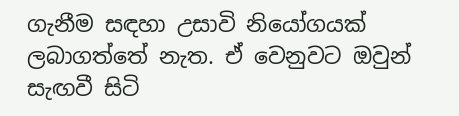ගැනීම සඳහා උසාවි නියෝගයක් ලබාගත්තේ නැත. ඒ වෙනුවට ඔවුන් සැඟවී සිටි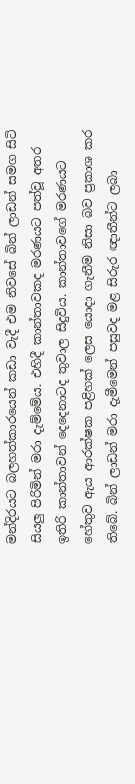මන්දිරයට බලහත්කාරයෙන් කඩා වැදී එම නිවසේ බින් ලාඩන් සමග සිටි සියලු පිරිමින් මරා දැම්මේය. එහිදී කාන්තාවකද මරණයට පත්වූ අතර ඉතිරි කාන්තාවන් දෙදෙනාටද තුවාල සිදුවිය. කාන්තාවගේ මරණයට හේතුව ඇය ආරක්ෂක පළිහක් ලෙස යොදා ගැනීම නිසා බව ප්‍රකාශ කර තිබේ. බින් ලාඩන් මරා දැමීමෙන් පසුවද මළ සිරුර ඥාතීන්ට ලබා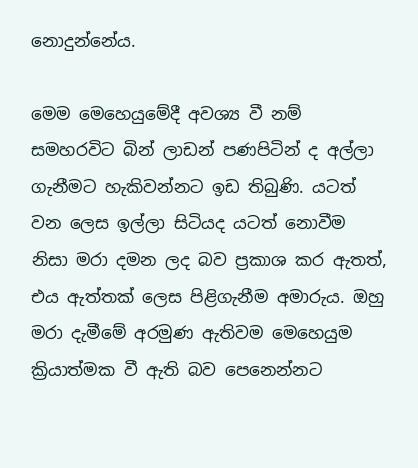නොදුන්නේය.

මෙම මෙහෙයුමේදී අවශ්‍ය වී නම් සමහරවිට බින් ලාඩන් පණපිටින් ද අල්ලා ගැනීමට හැකිවන්නට ඉඩ තිබුණි. යටත් වන ලෙස ඉල්ලා සිටියද යටත් නොවීම නිසා මරා දමන ලද බව ප්‍රකාශ කර ඇතත්, එය ඇත්තක් ලෙස පිළිගැනීම අමාරුය. ඔහු මරා දැමීමේ අරමුණ ඇතිවම මෙහෙයුම ක්‍රියාත්මක වී ඇති බව පෙනෙන්නට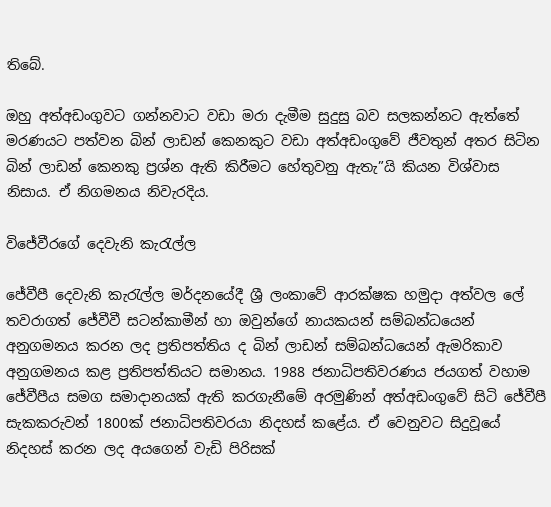තිබේ.

ඔහු අත්අඩංගුවට ගන්නවාට වඩා මරා දැමීම සුදුසු බව සලකන්නට ඇත්තේ මරණයට පත්වන බින් ලාඩන් කෙනකුට වඩා අත්අඩංගුවේ ජීවතුන් අතර සිටින බින් ලාඩන් කෙනකු ප්‍රශ්න ඇති කිරීමට හේතුවනු ඇතැ”යි කියන විශ්වාස නිසාය. ඒ නිගමනය නිවැරදිය.

විජේවීරගේ දෙවැනි කැරැල්ල

ජේවීපී දෙවැනි කැරැල්ල මර්දනයේදී ශ්‍රී ලංකාවේ ආරක්ෂක හමුදා අත්වල ලේ තවරාගත් ජේවීවී සටන්කාමීන් හා ඔවුන්ගේ නායකයන් සම්බන්ධයෙන් අනුගමනය කරන ලද ප්‍රතිපත්තිය ද බින් ලාඩන් සම්බන්ධයෙන් ඇමරිකාව අනුගමනය කළ ප්‍රතිපත්තියට සමානය. 1988 ජනාධිපතිවරණය ජයගත් වහාම ජේවීපීය සමග සමාදානයක් ඇති කරගැනීමේ අරමුණින් අත්අඩංගුවේ සිටි ජේවීපී සැකකරුවන් 1800ක් ජනාධිපතිවරයා නිදහස් කළේය. ඒ වෙනුවට සිදුවූයේ නිදහස් කරන ලද අයගෙන් වැඩි පිරිසක්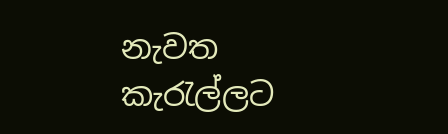නැවත කැරැල්ලට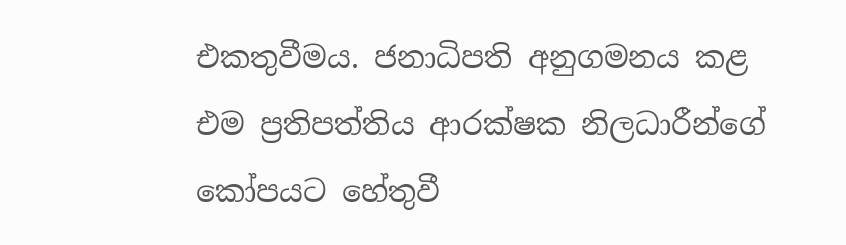එකතුවීමය. ජනාධිපති අනුගමනය කළ එම ප්‍රතිපත්තිය ආරක්ෂක නිලධාරීන්ගේ කෝපයට හේතුවී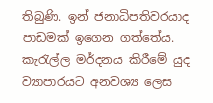තිබුණි. ඉන් ජනාධිපතිවරයාද පාඩමක් ඉගෙන ගත්තේය. කැරැල්ල මර්දනය කිරීමේ යුද ව්‍යාපාරයට අනවශ්‍ය ලෙස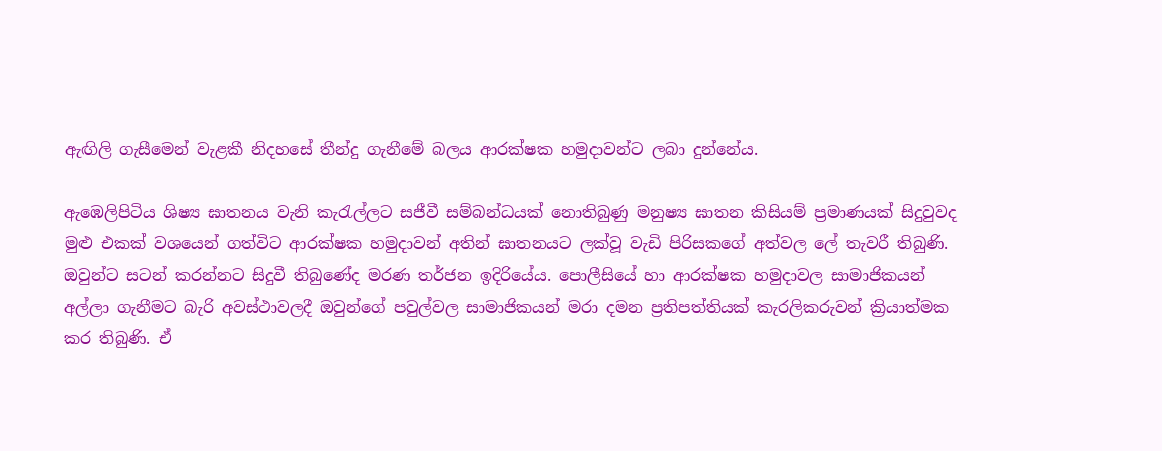ඇඟිලි ගැසීමෙන් වැළකී නිදහසේ තීන්දු ගැනීමේ බලය ආරක්ෂක හමුදාවන්ට ලබා දුන්නේය.

ඇඹෙලිපිටිය ශිෂ්‍ය ඝාතනය වැනි කැරැල්ලට සජීවී සම්බන්ධයක් නොතිබුණු මනුෂ්‍ය ඝාතන කිසියම් ප්‍රමාණයක් සිදුවුවද මුළු එකක් වශයෙන් ගත්විට ආරක්ෂක හමුදාවන් අතින් ඝාතනයට ලක්වූ වැඩි පිරිසකගේ අත්වල ලේ තැවරී තිබුණි. ඔවුන්ට සටන් කරන්නට සිදුවී තිබුණේද මරණ තර්ජන ඉදිරියේය. පොලීසියේ හා ආරක්ෂක හමුදාවල සාමාජිකයන් අල්ලා ගැනීමට බැරි අවස්ථාවලදී ඔවුන්ගේ පවුල්වල සාමාජිකයන් මරා දමන ප්‍රතිපත්තියක් කැරලිකරුවන් ක්‍රියාත්මක කර තිබුණි. ඒ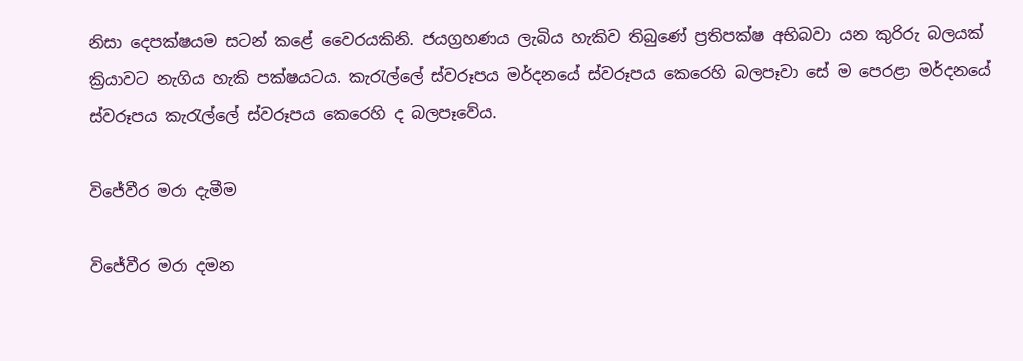නිසා දෙපක්ෂයම සටන් කළේ වෛරයකිනි. ජයග්‍රහණය ලැබිය හැකිව තිබුණේ ප්‍රතිපක්ෂ අභිබවා යන කුරිරු බලයක් ක්‍රියාවට නැගිය හැකි පක්ෂයටය. කැරැල්ලේ ස්වරූපය මර්දනයේ ස්වරූපය කෙරෙහි බලපෑවා සේ ම පෙරළා මර්දනයේ ස්වරූපය කැරැල්ලේ ස්වරූපය කෙරෙහි ද බලපෑවේය.

විජේවීර මරා දැමීම

විජේවීර මරා දමන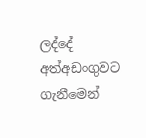ලද්දේ අත්අඩංගුවට ගැනීමෙන්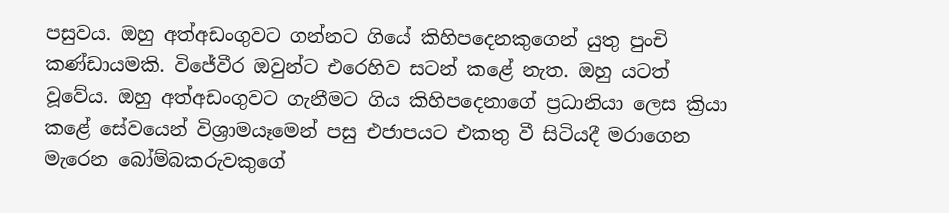පසුවය. ඔහු අත්අඩංගුවට ගන්නට ගියේ කිහිපදෙනකුගෙන් යුතු පුංචි කණ්ඩායමකි. විජේවීර ඔවුන්ට එරෙහිව සටන් කළේ නැත. ඔහු යටත් වූවේය. ඔහු අත්අඩංගුවට ගැනීමට ගිය කිහිපදෙනාගේ ප්‍රධානියා ලෙස ක්‍රියා කළේ සේවයෙන් විශ්‍රාමයෑමෙන් පසු එජාපයට එකතු වී සිටියදී මරාගෙන මැරෙන බෝම්බකරුවකුගේ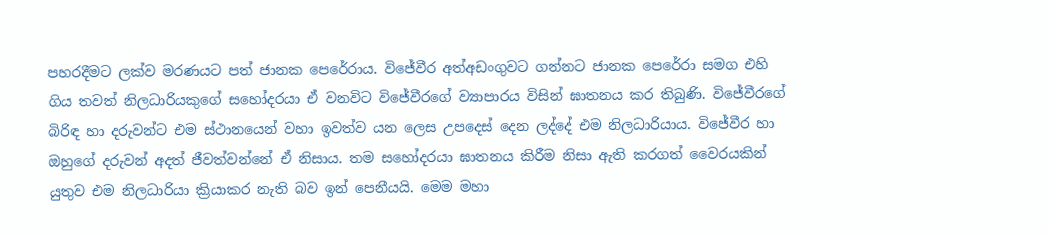පහරදීමට ලක්ව මරණයට පත් ජානක පෙරේරාය. විජේවීර අත්අඩංගුවට ගන්නට ජානක පෙරේරා සමග එහි ගිය තවත් නිලධාරියකුගේ සහෝදරයා ඒ වනවිට විජේවීරගේ ව්‍යාපාරය විසින් ඝාතනය කර තිබුණි. විජේවීරගේ බිරිඳ හා දරුවන්ට එම ස්ථානයෙන් වහා ඉවත්ව යන ලෙස උපදෙස් දෙන ලද්දේ එම නිලධාරියාය. විජේවීර හා ඔහුගේ දරුවන් අදත් ජීවත්වන්නේ ඒ නිසාය. තම සහෝදරයා ඝාතනය කිරීම නිසා ඇති කරගත් වෛරයකින් යුතුව එම නිලධාරියා ක්‍රියාකර නැති බව ඉන් පෙනීයයි. මෙම මහා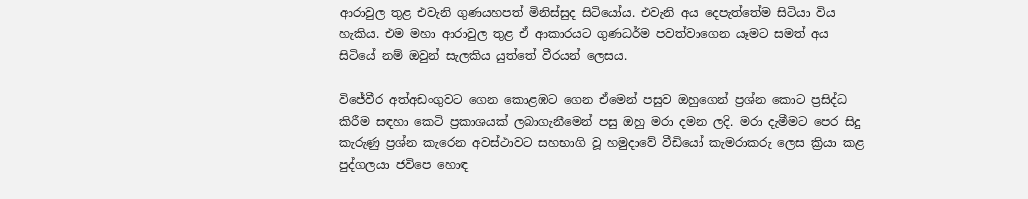ආරාවුල තුළ එවැනි ගුණයහපත් මිනිස්සුද සිටියෝය. එවැනි අය දෙපැත්තේම සිටියා විය හැකිය. එම මහා ආරාවුල තුළ ඒ ආකාරයට ගුණධර්ම පවත්වාගෙන යෑමට සමත් අය සිටියේ නම් ඔවුන් සැලකිය යුත්තේ වීරයන් ලෙසය.

විජේවීර අත්අඩංගුවට ගෙන කොළඹට ගෙන ඒමෙන් පසුව ඔහුගෙන් ප්‍රශ්න කොට ප්‍රසිද්ධ කිරීම සඳහා කෙටි ප්‍රකාශයක් ලබාගැනීමෙන් පසු ඔහු මරා දමන ලදි. මරා දැමීමට පෙර සිදු කැරුණු ප්‍රශ්න කැරෙන අවස්ථාවට සහභාගි වූ හමුදාවේ වීඩියෝ කැමරාකරු ලෙස ක්‍රියා කළ පුද්ගලයා ජවිපෙ හොඳ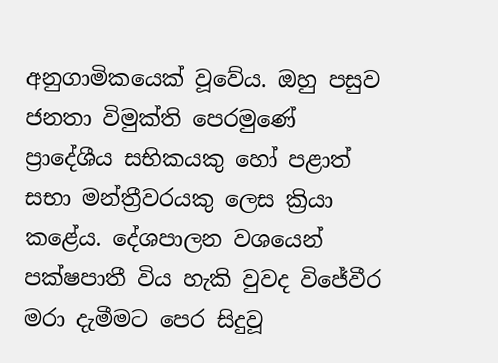අනුගාමිකයෙක් වූවේය. ඔහු පසුව ජනතා විමුක්ති පෙරමුණේ ප්‍රාදේශීය සභිකයකු හෝ පළාත් සභා මන්ත්‍රීවරයකු ලෙස ක්‍රියා කළේය. දේශපාලන වශයෙන් පක්ෂපාතී විය හැකි වුවද විජේවීර මරා දැමීමට පෙර සිදුවූ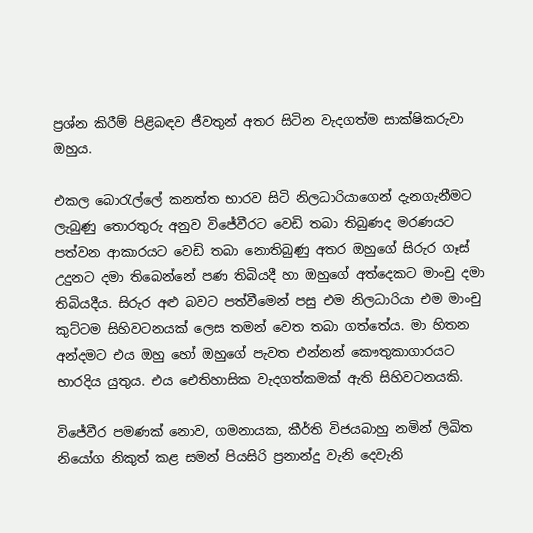ප්‍රශ්න කිරීම් පිළිබඳව ජීවතුන් අතර සිටින වැදගත්ම සාක්ෂිකරුවා ඔහුය.

එකල බොරැල්ලේ කනත්ත භාරව සිටි නිලධාරියාගෙන් දැනගැනීමට ලැබුණු තොරතුරු අනුව විජේවීරට වෙඩි තබා තිබුණද මරණයට පත්වන ආකාරයට වෙඩි තබා නොතිබුණු අතර ඔහුගේ සිරුර ගෑස් උදුනට දමා තිබෙන්නේ පණ තිබියදී හා ඔහුගේ අත්දෙකට මාංචු දමා තිබියදීය. සිරුර අළු බවට පත්වීමෙන් පසු එම නිලධාරියා එම මාංචු කුට්ටම සිහිවටනයක් ලෙස තමන් වෙත තබා ගත්තේය. මා හිතන අන්දමට එය ඔහු හෝ ඔහුගේ පැවත එන්නන් කෞතුකාගාරයට භාරදිය යුතුය. එය ඓතිහාසික වැදගත්කමක් ඇති සිහිවටනයකි.

විජේවීර පමණක් නොව, ගමනායක, කීර්ති විජයබාහු නමින් ලිඛිත නියෝග නිකුත් කළ සමන් පියසිරි ප්‍රනාන්දු වැනි දෙවැනි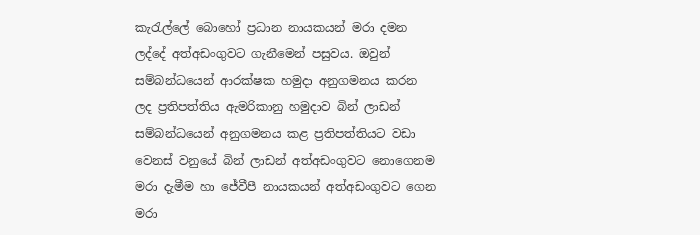කැරැල්ලේ බොහෝ ප්‍රධාන නායකයන් මරා දමන ලද්දේ අත්අඩංගුවට ගැනීමෙන් පසුවය. ඔවුන් සම්බන්ධයෙන් ආරක්ෂක හමුදා අනුගමනය කරන ලද ප්‍රතිපත්තිය ඇමරිකානු හමුදාව බින් ලාඩන් සම්බන්ධයෙන් අනුගමනය කළ ප්‍රතිපත්තියට වඩා වෙනස් වනුයේ බින් ලාඩන් අත්අඩංගුවට නොගෙනම මරා දැමීම හා ජේවීපී නායකයන් අත්අඩංගුවට ගෙන මරා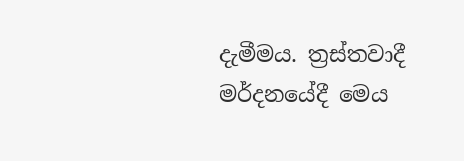දැමීමය. ත්‍රස්තවාදී මර්දනයේදී මෙය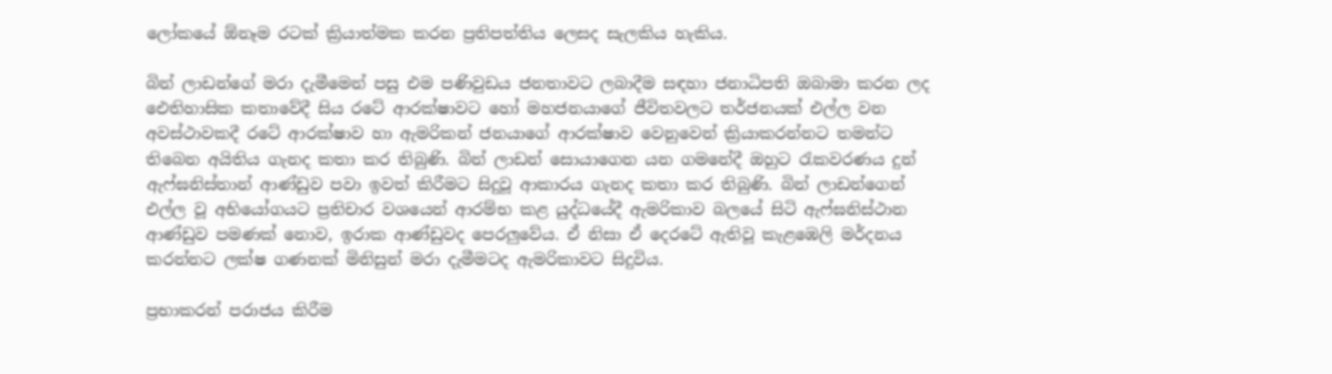ලෝකයේ ඕනෑම රටක් ක්‍රියාත්මක කරන ප්‍රතිපත්තිය ලෙසද සැලකිය හැකිය.

බින් ලාඩන්ගේ මරා දැමීමෙන් පසු එම පණිවුඩය ජනතාවට ලබාදීම සඳහා ජනාධිපති ඔබාමා කරන ලද ඓතිහාසික කතාවේදී සිය රටේ ආරක්ෂාවට හෝ මහජනයාගේ ජීවිතවලට තර්ජනයක් එල්ල වන අවස්ථාවකදී රටේ ආරක්ෂාව හා ඇමරිකන් ජනයාගේ ආරක්ෂාව වෙනුවෙන් ක්‍රියාකරන්නට තමන්ට තිබෙන අයිතිය ගැනද කතා කර තිබුණි. බින් ලාඩන් සොයාගෙන යන ගමනේදී ඔහුට රැකවරණය දුන් ඇෆ්ඝනිස්තාන් ආණ්ඩුව පවා ඉවත් කිරීමට සිදුවූ ආකාරය ගැනද කතා කර තිබුණි. බින් ලාඩන්ගෙන් එල්ල වූ අභියෝගයට ප්‍රතිචාර වශයෙන් ආරම්භ කළ යුද්ධයේදී ඇමරිකාව බලයේ සිටි ඇෆ්ඝනිස්ථාන ආණ්ඩුව පමණක් නොව, ඉරාක ආණ්ඩුවද පෙරලුවේය. ඒ නිසා ඒ දෙරටේ ඇතිවූ කැළඹෙලි මර්දනය කරන්නට ලක්ෂ ගණනක් මිනිසුන් මරා දැමීමටද ඇමරිකාවට සිදුවිය.

ප්‍රභාකරන් පරාජය කිරීම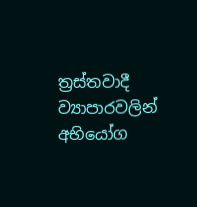ත්‍රස්තවාදී ව්‍යාපාරවලින් අභියෝග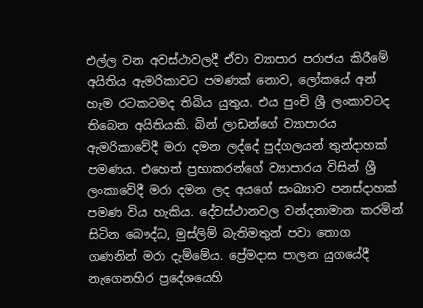එල්ල වන අවස්ථාවලදී ඒවා ව්‍යාපාර පරාජය කිරීමේ අයිතිය ඇමරිකාවට පමණක් නොව, ලෝකයේ අන් හැම රටකටමද තිබිය යුතුය. එය පුංචි ශ්‍රී ලංකාවටද තිබෙන අයිතියකි. බින් ලාඩන්ගේ ව්‍යාපාරය ඇමරිකාවේදී මරා දමන ලද්දේ පුද්ගලයන් තුන්දාහක් පමණය. එහෙත් ප්‍රභාකරන්ගේ ව්‍යාපාරය විසින් ශ්‍රී ලංකාවේදී මරා දමන ලද අයගේ සංඛ්‍යාව පනස්දාහක් පමණ විය හැකිය. දේවස්ථානවල වන්දනාමාන කරමින් සිටින බෞද්ධ, මුස්ලිම් බැතිමතුන් පවා තොග ගණනින් මරා දැම්මේය. ප්‍රේමදාස පාලන යුගයේදී නැගෙනහිර ප්‍රදේශයෙහි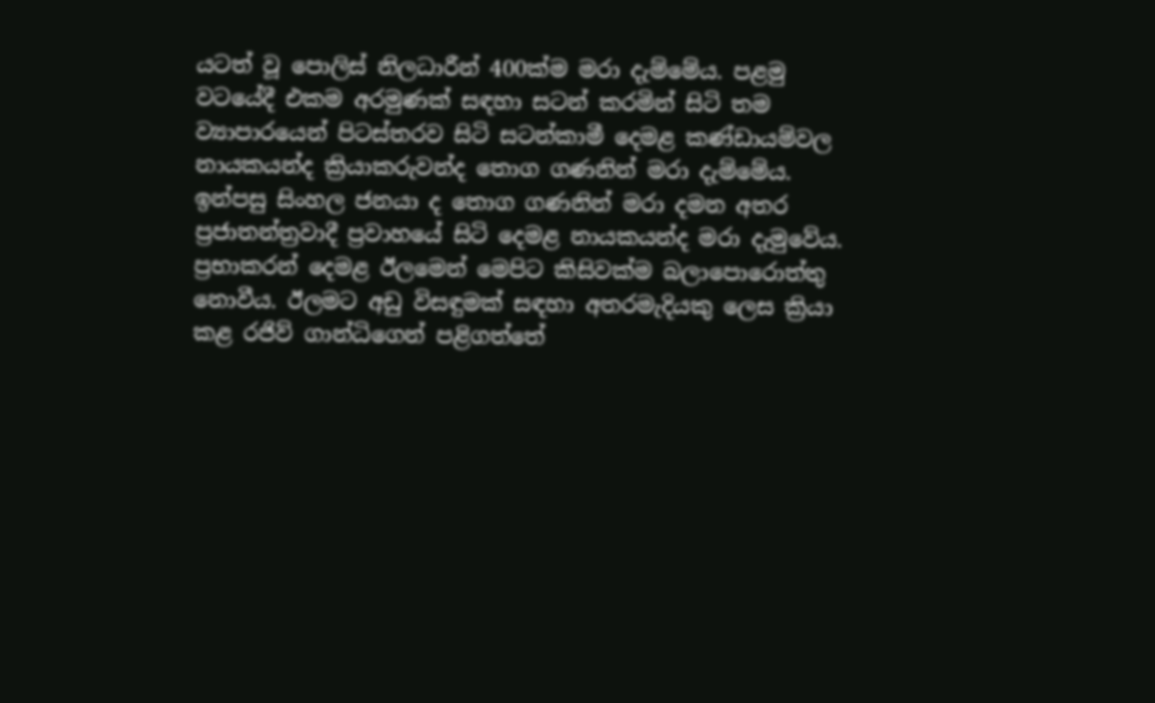යටත් වූ පොලිස් නිලධාරීන් 400ක්ම මරා දැම්මේය. පළමු වටයේදී එකම අරමුණක් සඳහා සටන් කරමින් සිටි තම ව්‍යාපාරයෙන් පිටස්තරව සිටි සටන්කාමී දෙමළ කණ්ඩායම්වල නායකයන්ද ක්‍රියාකරුවන්ද තොග ගණනින් මරා දැම්මේය. ඉන්පසු සිංහල ජනයා ද තොග ගණනින් මරා දමන අතර ප්‍රජාතන්ත්‍රවාදී ප්‍රවාහයේ සිටි දෙමළ නායකයන්ද මරා දැමුවේය. ප්‍රභාකරන් දෙමළ ඊලමෙන් මෙපිට කිසිවක්ම බලාපොරොත්තු නොවීය. ඊලමට අඩු විසඳුමක් සඳහා අතරමැදියකු ලෙස ක්‍රියා කළ රජිව් ගාන්ධිගෙන් පළිගත්තේ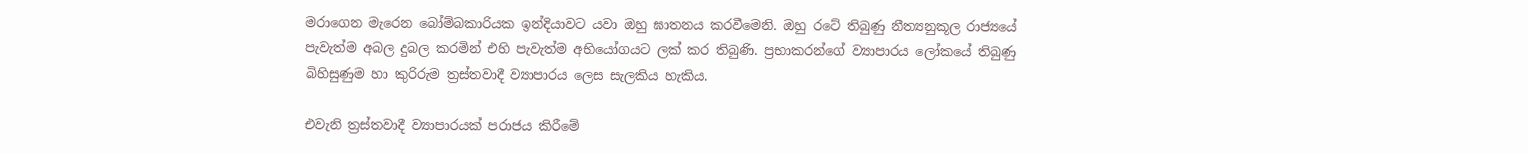මරාගෙන මැරෙන බෝම්බකාරියක ඉන්දියාවට යවා ඔහු ඝාතනය කරවීමෙනි. ඔහු රටේ තිබුණු නීත්‍යනුකූල රාජ්‍යයේ පැවැත්ම අබල දුබල කරමින් එහි පැවැත්ම අභියෝගයට ලක් කර තිබුණි. ප්‍රභාකරන්ගේ ව්‍යාපාරය ලෝකයේ තිබුණු බිහිසුණුම හා කුරිරුම ත්‍රස්තවාදී ව්‍යාපාරය ලෙස සැලකිය හැකිය.

එවැනි ත්‍රස්තවාදී ව්‍යාපාරයක් පරාජය කිරීමේ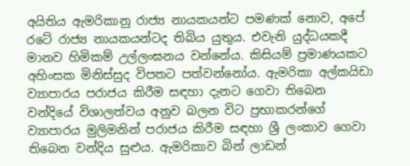අයිතිය ඇමරිකානු රාජ්‍ය නායකයන්ට පමණක් නොව, අපේ රටේ රාජ්‍ය නායකයන්ටද තිබිය යුතුය. එවැනි යුද්ධයකදී මානව හිමිකම් උල්ලංඝනය වන්නේය. කිසියම් ප්‍රමාණයකට අහිංසක මිනිස්සුද විපතට පත්වන්නෝය. ඇමරිකා අල්කයිඩා ව්‍යාපාරය පරාජය කිරීම සඳහා දැනට ගෙවා තිබෙන වන්දියේ විශාලත්වය අනුව බලන විට ප්‍රභාකරන්ගේ ව්‍යාපාරය මුලිමනින් පරාජය කිරීම සඳහා ශ්‍රී ලංකාව ගෙවා තිබෙන වන්දිය සුළුය. ඇමරිකාව බින් ලාඩන්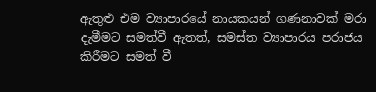ඇතුළු එම ව්‍යාපාරයේ නායකයන් ගණනාවක් මරා දැමීමට සමත්වී ඇතත්, සමස්ත ව්‍යාපාරය පරාජය කිරීමට සමත් වී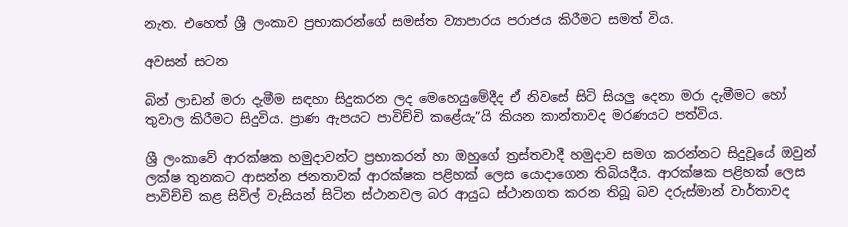නැත. එහෙත් ශ්‍රී ලංකාව ප්‍රභාකරන්ගේ සමස්ත ව්‍යාපාරය පරාජය කිරීමට සමත් විය.

අවසන් සටන

බින් ලාඩන් මරා දැමීම සඳහා සිදුකරන ලද මෙහෙයුමේදීද ඒ නිවසේ සිටි සියලු දෙනා මරා දැමීමට හෝ තුවාල කිරීමට සිදුවිය. ප්‍රාණ ඇපයට පාවිච්චි කළේයැ”යි කියන කාන්තාවද මරණයට පත්විය.

ශ්‍රී ලංකාවේ ආරක්ෂක හමුදාවන්ට ප්‍රභාකරන් හා ඔහුගේ ත්‍රස්තවාදී හමුදාව සමග කරන්නට සිදුවූයේ ඔවුන් ලක්ෂ තුනකට ආසන්න ජනතාවක් ආරක්ෂක පළිහක් ලෙස යොදාගෙන තිබියදීය. ආරක්ෂක පළිහක් ලෙස පාවිච්චි කළ සිවිල් වැසියන් සිටින ස්ථානවල බර ආයුධ ස්ථානගත කරන තිබූ බව දරුස්මාන් වාර්තාවද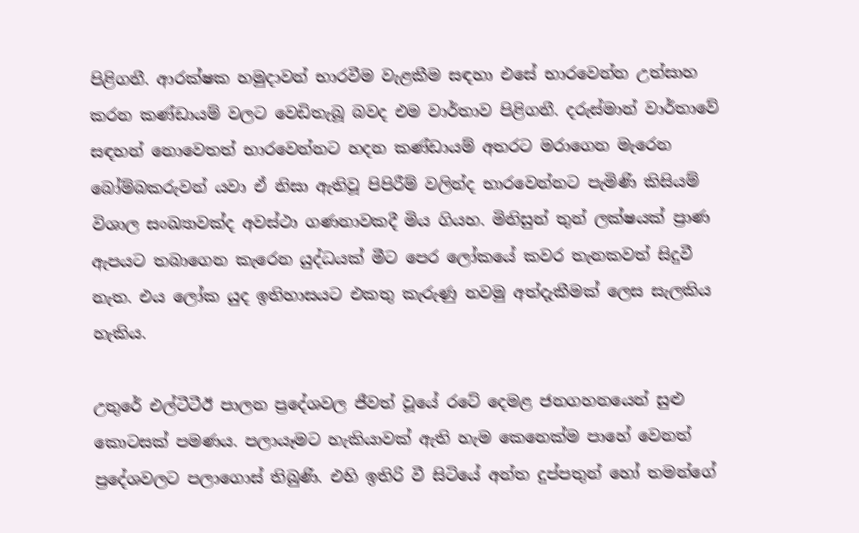පිළිගනී. ආරක්ෂක හමුදාවන් භාරවීම වැළකීම සඳහා එසේ භාරවෙන්න උත්සාහ කරන කණ්ඩායම් වලට වෙඩිතැබූ බවද එම වාර්තාව පිළිගනී. දරුස්මාන් වාර්තාවේ සඳහන් නොවෙතත් භාරවෙන්නට හදන කණ්ඩායම් අතරට මරාගෙන මැරෙන බෝම්බකරුවන් යවා ඒ නිසා ඇතිවූ පිපිරීම් වලින්ද භාරවෙන්නට පැමිණි කිසියම් විශාල සංඛ්‍යාවක්ද අවස්ථා ගණනාවකදී මිය ගියහ. මිනිසුන් තුන් ලක්ෂයක් ප්‍රාණ ඇපයට තබාගෙන කැරෙන යුද්ධයක් මීට පෙර ලෝකයේ කවර තැනකවත් සිදුවී නැත. එය ලෝක යුද ඉතිහාසයට එකතු කැරුණු නවමු අත්දැකීමක් ලෙස සැලකිය හැකිය.

උතුරේ එල්ටීටීඊ පාලන ප්‍රදේශවල ජීවත් වූයේ රටේ දෙමළ ජනගහනයෙන් සුළු කොටසක් පමණය. පලායෑමට හැකියාවක් ඇති හැම කෙනෙක්ම පාහේ වෙනත් ප්‍රදේශවලට පලාගොස් තිබුණි. එහි ඉතිරි වී සිටියේ අන්ත දුප්පතුන් හෝ තමන්ගේ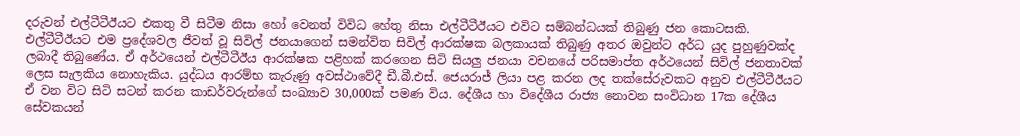දරුවන් එල්ටීටීඊයට එකතු වී සිටීම නිසා හෝ වෙනත් විවිධ හේතු නිසා එල්ටීටීඊයට එවිට සම්බන්ධයක් තිබුණු ජන කොටසකි. එල්ටීටීඊයට එම ප්‍රදේශවල ජීවත් වූ සිවිල් ජනයාගෙන් සමන්විත සිවිල් ආරක්ෂක බලකායක් තිබුණු අතර ඔවුන්ට අර්ධ යුද පුහුණුවක්ද ලබාදී තිබුණේය. ඒ අර්ථයෙන් එල්ටීටීඊය ආරක්ෂක පළිහක් කරගෙන සිටි සියලු ජනයා වචනයේ පරිසමාප්ත අර්ථයෙන් සිවිල් ජනතාවක් ලෙස සැලකිය නොහැකිය. යුද්ධය ආරම්භ කැරුණු අවස්ථාවේදී ඩී.බී.එස්. ජෙයරාජ් ලියා පළ කරන ලද තක්සේරුවකට අනුව එල්ටීටීඊයට ඒ වන විට සිටි සටන් කරන කාඩර්වරුන්ගේ සංඛ්‍යාව 30,000ක් පමණ විය. දේශීය හා විදේශීය රාජ්‍ය නොවන සංවිධාන 17ක දේශීය සේවකයන්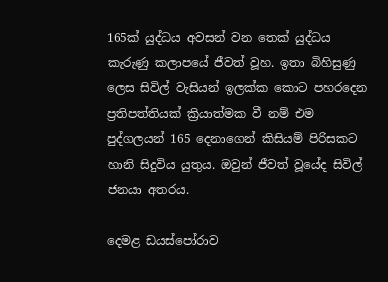165ක් යුද්ධය අවසන් වන තෙක් යුද්ධය කැරුණු කලාපයේ ජීවත් වූහ. ඉතා බිහිසුණු ලෙස සිවිල් වැසියන් ඉලක්ක කොට පහරදෙන ප්‍රතිපත්තියක් ක්‍රියාත්මක වී නම් එම පුද්ගලයන් 165 දෙනාගෙන් කිසියම් පිරිසකට හානි සිදුවිය යුතුය. ඔවුන් ජීවත් වූයේද සිවිල් ජනයා අතරය.

දෙමළ ඩයස්පෝරාව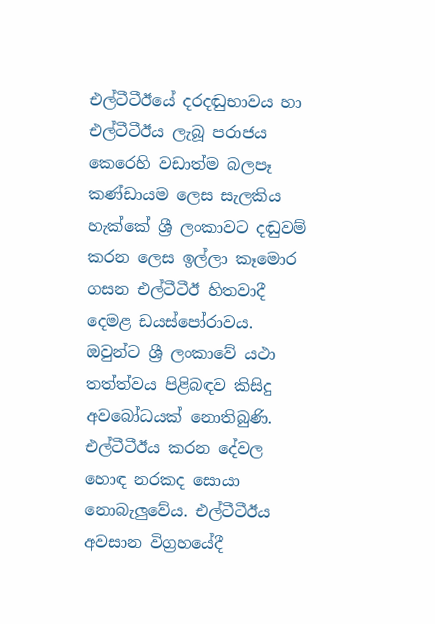එල්ටීටීඊයේ දරදඬුභාවය හා එල්ටීටීඊය ලැබූ පරාජය කෙරෙහි වඩාත්ම බලපෑ කණ්ඩායම ලෙස සැලකිය හැක්කේ ශ්‍රී ලංකාවට දඬුවම් කරන ලෙස ඉල්ලා කෑමොර ගසන එල්ටීටීඊ හිතවාදී දෙමළ ඩයස්පෝරාවය. ඔවුන්ට ශ්‍රී ලංකාවේ යථා තත්ත්වය පිළිබඳව කිසිදු අවබෝධයක් නොතිබුණි. එල්ටීටීඊය කරන දේවල හොඳ නරකද සොයා නොබැලුවේය. එල්ටීටීඊය අවසාන විග්‍රහයේදී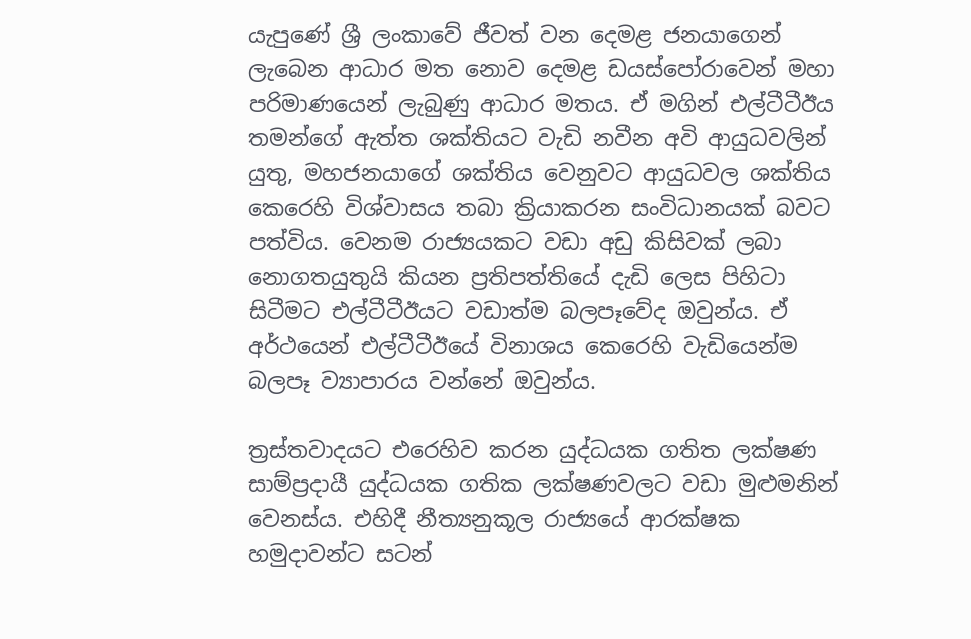යැපුණේ ශ්‍රී ලංකාවේ ජීවත් වන දෙමළ ජනයාගෙන් ලැබෙන ආධාර මත නොව දෙමළ ඩයස්පෝරාවෙන් මහා පරිමාණයෙන් ලැබුණු ආධාර මතය. ඒ මගින් එල්ටීටීඊය තමන්ගේ ඇත්ත ශක්තියට වැඩි නවීන අවි ආයුධවලින් යුතු, මහජනයාගේ ශක්තිය වෙනුවට ආයුධවල ශක්තිය කෙරෙහි විශ්වාසය තබා ක්‍රියාකරන සංවිධානයක් බවට පත්විය. වෙනම රාජ්‍යයකට වඩා අඩු කිසිවක් ලබා නොගතයුතුයි කියන ප්‍රතිපත්තියේ දැඩි ලෙස පිහිටා සිටීමට එල්ටීටීඊයට වඩාත්ම බලපෑවේද ඔවුන්ය. ඒ අර්ථයෙන් එල්ටීටීඊයේ විනාශය කෙරෙහි වැඩියෙන්ම බලපෑ ව්‍යාපාරය වන්නේ ඔවුන්ය.

ත්‍රස්තවාදයට එරෙහිව කරන යුද්ධයක ගතිත ලක්ෂණ සාම්ප්‍රදායී යුද්ධයක ගතික ලක්ෂණවලට වඩා මුළුමනින් වෙනස්ය. එහිදී නීත්‍යනුකූල රාජ්‍යයේ ආරක්ෂක හමුදාවන්ට සටන්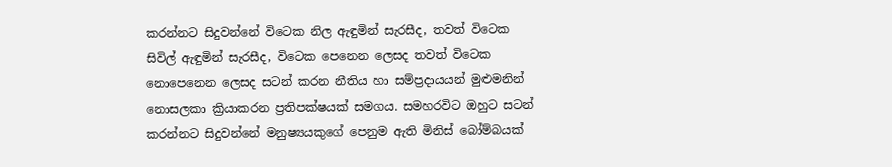කරන්නට සිදුවන්නේ විටෙක නිල ඇඳුමින් සැරසීද, තවත් විටෙක සිවිල් ඇඳුමින් සැරසීද, විටෙක පෙනෙන ලෙසද තවත් විටෙක නොපෙනෙන ලෙසද සටන් කරන නීතිය හා සම්ප්‍රදායයන් මුළුමනින් නොසලකා ක්‍රියාකරන ප්‍රතිපක්ෂයක් සමගය. සමහරවිට ඔහුට සටන් කරන්නට සිදුවන්නේ මනුෂ්‍යයකුගේ පෙනුම ඇති මිනිස් බෝම්බයක්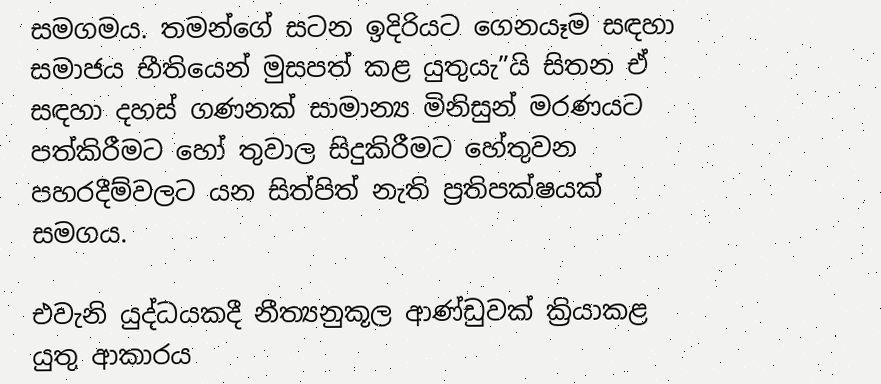සමගමය. තමන්ගේ සටන ඉදිරියට ගෙනයෑම සඳහා සමාජය භීතියෙන් මුසපත් කළ යුතුයැ”යි සිතන ඒ සඳහා දහස් ගණනක් සාමාන්‍ය මිනිසුන් මරණයට පත්කිරීමට හෝ තුවාල සිදුකිරීමට හේතුවන පහරදීම්වලට යන සිත්පිත් නැති ප්‍රතිපක්ෂයක් සමගය.

එවැනි යුද්ධයකදී නීත්‍යනුකූල ආණ්ඩුවක් ක්‍රියාකළ යුතු ආකාරය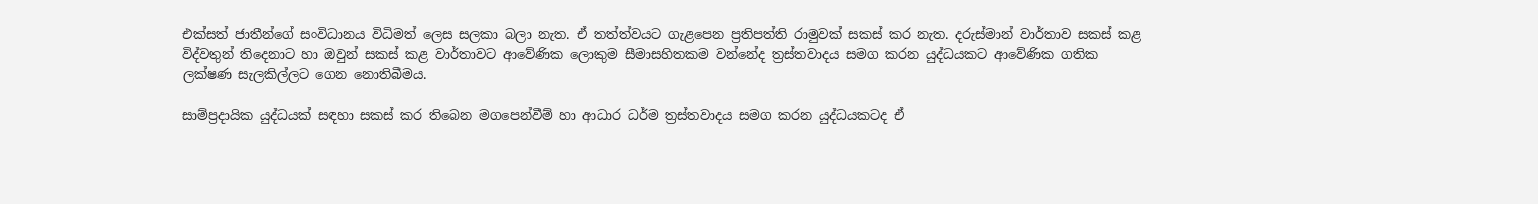එක්සත් ජාතීන්ගේ සංවිධානය විධිමත් ලෙස සලකා බලා නැත. ඒ තත්ත්වයට ගැළපෙන ප්‍රතිපත්ති රාමුවක් සකස් කර නැත. දරුස්මාන් වාර්තාව සකස් කළ විද්වතුන් තිදෙනාට හා ඔවුන් සකස් කළ වාර්තාවට ආවේණික ලොකුම සීමාසහිතකම වන්නේද ත්‍රස්තවාදය සමග කරන යුද්ධයකට ආවේණික ගතික ලක්ෂණ සැලකිල්ලට ගෙන නොතිබීමය.

සාම්ප්‍රදායික යුද්ධයක් සඳහා සකස් කර තිබෙන මගපෙන්වීම් හා ආධාර ධර්ම ත්‍රස්තවාදය සමග කරන යුද්ධයකටද ඒ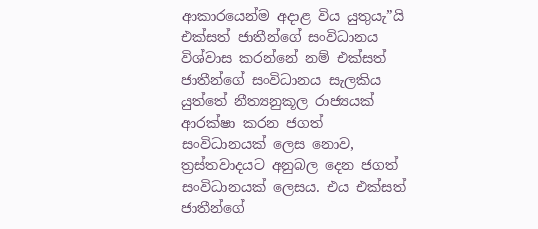ආකාරයෙන්ම අදාළ විය යුතුයැ”යි එක්සත් ජාතීන්ගේ සංවිධානය විශ්වාස කරන්නේ නම් එක්සත් ජාතීන්ගේ සංවිධානය සැලකිය යුත්තේ නීත්‍යනුකූල රාජ්‍යයක් ආරක්ෂා කරන ජගත් සංවිධානයක් ලෙස නොව, ත්‍රස්තවාදයට අනුබල දෙන ජගත් සංවිධානයක් ලෙසය. එය එක්සත් ජාතීන්ගේ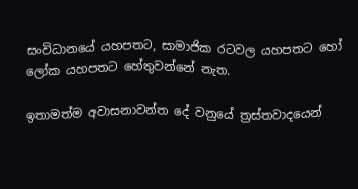සංවිධානයේ යහපතට, සාමාජික රටවල යහපතට හෝ ලෝක යහපතට හේතුවන්නේ නැත.

ඉතාමත්ම අවාසනාවන්ත දේ වනුයේ ත්‍රස්තවාදයෙන්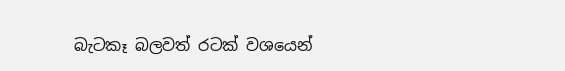බැටකෑ බලවත් රටක් වශයෙන්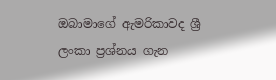ඔබාමාගේ ඇමරිකාවද ශ්‍රී ලංකා ප්‍රශ්නය ගැන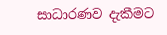සාධාරණව දැකීමට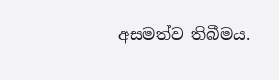අසමත්ව තිබීමය.